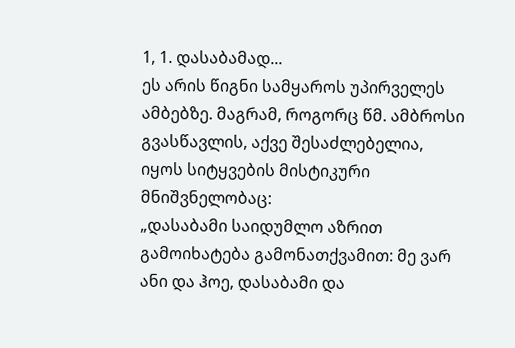1, 1. დასაბამად...
ეს არის წიგნი სამყაროს უპირველეს ამბებზე. მაგრამ, როგორც წმ. ამბროსი გვასწავლის, აქვე შესაძლებელია, იყოს სიტყვების მისტიკური მნიშვნელობაც:
„დასაბამი საიდუმლო აზრით გამოიხატება გამონათქვამით: მე ვარ ანი და ჰოე, დასაბამი და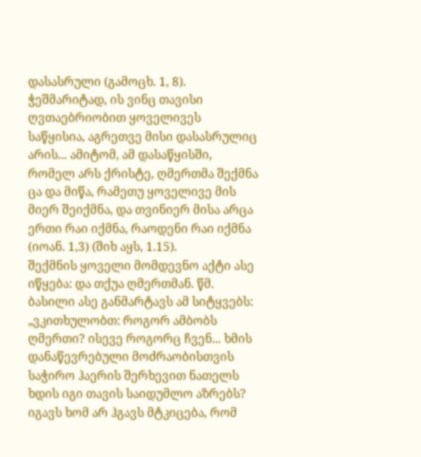დასასრული (გამოცხ. 1, 8).
ჭეშმარიტად, ის ვინც თავისი ღვთაებრიობით ყოველივეს საწყისია, აგრეთვე მისი დასასრულიც არის... ამიტომ, ამ დასაწყისში, რომელ არს ქრისტე, ღმერთმა შექმნა ცა და მიწა, რამეთუ ყოველივე მის მიერ შეიქმნა, და თვინიერ მისა არცა ერთი რაი იქმნა, რაოდენი რაი იქმნა (იოან. 1,3) (შიხ აყს, 1.15).
შექმნის ყოველი მომდევნო აქტი ასე იწყება: და თქუა ღმერთმან. წმ. ბასილი ასე განმარტავს ამ სიტყვებს:
„ვკითხულობთ: როგორ ამბობს ღმერთი? ისევე როგორც ჩვენ... ხმის დანაწევრებული მოძრაობისთვის საჭირო ჰაერის შერხევით ნათელს ხდის იგი თავის საიდუმლო აზრებს? იგავს ხომ არ ჰგავს მტკიცება, რომ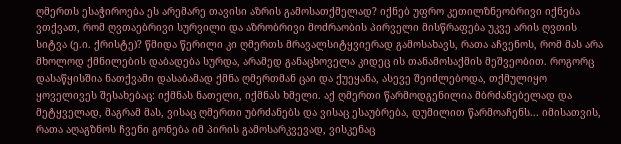ღმერთს ესაჭიროება ეს არემარე თავისი აზრის გამოსათქმელად? იქნებ უფრო კეთილზნეობრივი იქნება ვთქვათ, რომ ღვთაებრივი სურვილი და აზრობრივი მოძრაობის პირველი მისწრაფება უკვე არის ღვთის სიტვა (ე.ი. ქრისტე)? წმიდა წერილი კი ღმერთს მრავალსიტყვიერად გამოსახავს, რათა აჩვენოს, რომ მას არა მხოლოდ ქმნილების დაბადება სურდა, არამედ განაცხოველა კიდეც ის თანამოსაქმის მეშვეობით. როგორც დასაწყისშია ნათქვამი დასაბამად ქმნა ღმერთმან ცაი და ქუეყანა, ასევე შეიძლებოდა, თქმულიყო ყოველივეს შესახებაც: იქმნას ნათელი, იქმნას ხმელი. აქ ღმერთი წარმოდგენილია მბრძანებელად და მეტყველად, მაგრამ მას, ვისაც ღმერთი უბრძანებს და ვისაც ესაუბრება, დუმილით წარმოაჩენს... იმისათვის, რათა აღაგზნოს ჩვენი გონება იმ პირის გამოსარკვევად, ვისკენაც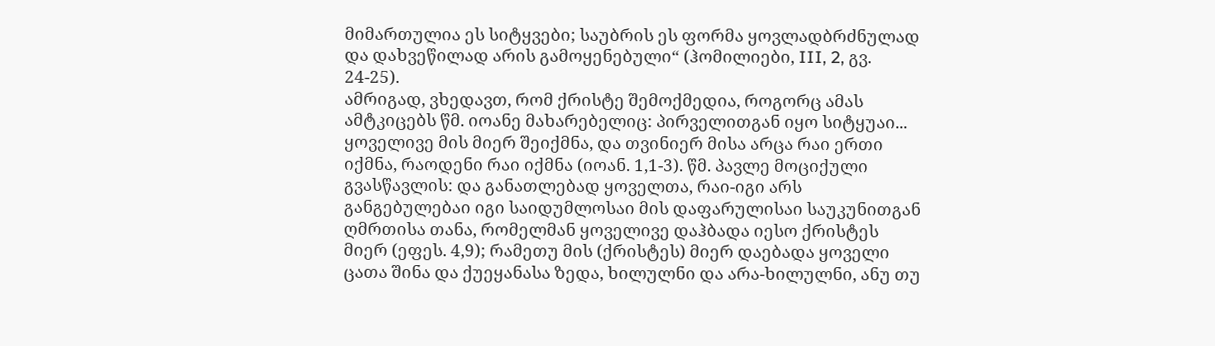მიმართულია ეს სიტყვები; საუბრის ეს ფორმა ყოვლადბრძნულად და დახვეწილად არის გამოყენებული“ (ჰომილიები, III, 2, გვ. 24-25).
ამრიგად, ვხედავთ, რომ ქრისტე შემოქმედია, როგორც ამას ამტკიცებს წმ. იოანე მახარებელიც: პირველითგან იყო სიტყუაი... ყოველივე მის მიერ შეიქმნა, და თვინიერ მისა არცა რაი ერთი იქმნა, რაოდენი რაი იქმნა (იოან. 1,1-3). წმ. პავლე მოციქული გვასწავლის: და განათლებად ყოველთა, რაი-იგი არს განგებულებაი იგი საიდუმლოსაი მის დაფარულისაი საუკუნითგან ღმრთისა თანა, რომელმან ყოველივე დაჰბადა იესო ქრისტეს მიერ (ეფეს. 4,9); რამეთუ მის (ქრისტეს) მიერ დაებადა ყოველი ცათა შინა და ქუეყანასა ზედა, ხილულნი და არა-ხილულნი, ანუ თუ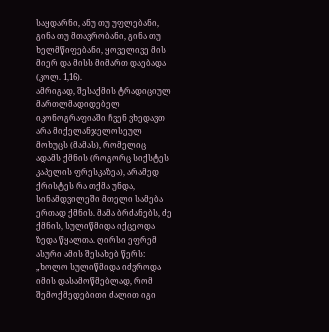საყდარნი, ანუ თუ უფლებანი, გინა თუ მთავრობანი, გინა თუ ხელმწიფებანი, ყოველივე მის მიერ და მისს მიმართ დაებადა (კოლ. 1,16).
ამრიგად, შესაქმის ტრადიციულ მართლმადიდებელ იკონოგრაფიაში ჩვენ ვხედავთ არა მიქელანჯელოსეულ მოხუცს (მამას), რომელიც ადამს ქმნის (როგორც სიქსტეს კაპელის ფრესკაზეა), არამედ ქრისტეს რა თქმა უნდა, სინამდვილეში მთელი სამება ერთად ქმნის. მამა ბრძანებს, ძე ქმნის, სულიწმიდა იქცეოდა ზედა წყალთა. ღირსი ეფრემ ასური ამის შესახებ წერს:
„ხოლო სულიწმიდა იძვროდა იმის დასამოწმებლად, რომ შემოქმედებითი ძალით იგი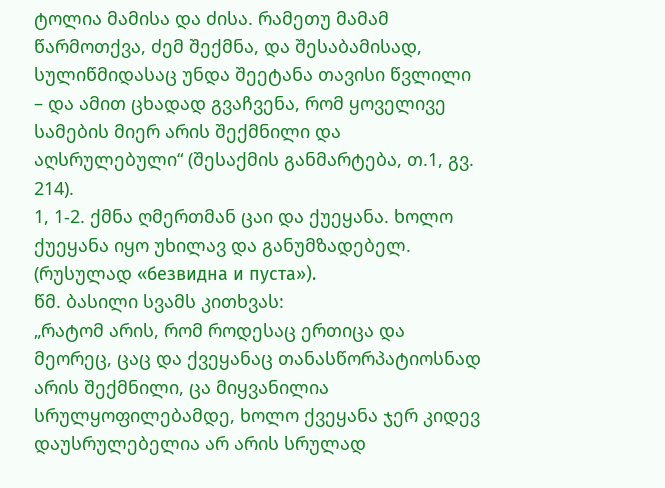ტოლია მამისა და ძისა. რამეთუ მამამ წარმოთქვა, ძემ შექმნა, და შესაბამისად, სულიწმიდასაც უნდა შეეტანა თავისი წვლილი – და ამით ცხადად გვაჩვენა, რომ ყოველივე სამების მიერ არის შექმნილი და აღსრულებული“ (შესაქმის განმარტება, თ.1, გვ. 214).
1, 1-2. ქმნა ღმერთმან ცაი და ქუეყანა. ხოლო ქუეყანა იყო უხილავ და განუმზადებელ. (რუსულად «безвидна и пуста»).
წმ. ბასილი სვამს კითხვას:
„რატომ არის, რომ როდესაც ერთიცა და მეორეც, ცაც და ქვეყანაც თანასწორპატიოსნად არის შექმნილი, ცა მიყვანილია სრულყოფილებამდე, ხოლო ქვეყანა ჯერ კიდევ დაუსრულებელია არ არის სრულად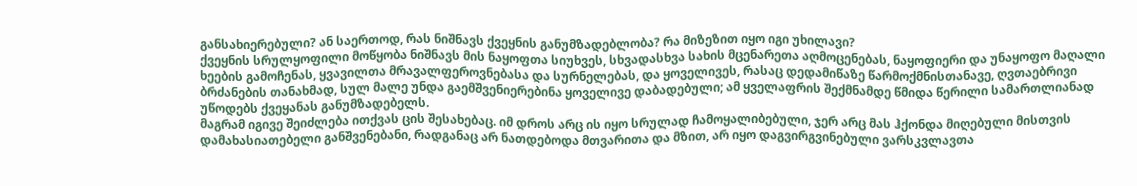განსახიერებული? ან საერთოდ, რას ნიშნავს ქვეყნის განუმზადებლობა? რა მიზეზით იყო იგი უხილავი?
ქვეყნის სრულყოფილი მოწყობა ნიშნავს მის ნაყოფთა სიუხვეს, სხვადასხვა სახის მცენარეთა აღმოცენებას, ნაყოფიერი და უნაყოფო მაღალი ხეების გამოჩენას, ყვავილთა მრავალფეროვნებასა და სურნელებას, და ყოველივეს, რასაც დედამიწაზე წარმოქმნისთანავე, ღვთაებრივი ბრძანების თანახმად, სულ მალე უნდა გაემშვენიერებინა ყოველივე დაბადებული; ამ ყველაფრის შექმნამდე წმიდა წერილი სამართლიანად უწოდებს ქვეყანას განუმზადებელს.
მაგრამ იგივე შეიძლება ითქვას ცის შესახებაც. იმ დროს არც ის იყო სრულად ჩამოყალიბებული, ჯერ არც მას ჰქონდა მიღებული მისთვის დამახასიათებელი განშვენებანი, რადგანაც არ ნათდებოდა მთვარითა და მზით, არ იყო დაგვირგვინებული ვარსკვლავთა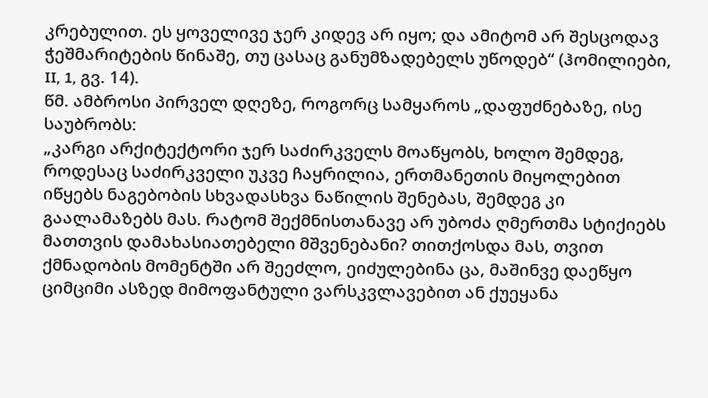კრებულით. ეს ყოველივე ჯერ კიდევ არ იყო; და ამიტომ არ შესცოდავ ჭეშმარიტების წინაშე, თუ ცასაც განუმზადებელს უწოდებ“ (ჰომილიები, II, 1, გვ. 14).
წმ. ამბროსი პირველ დღეზე, როგორც სამყაროს „დაფუძნებაზე, ისე საუბრობს:
„კარგი არქიტექტორი ჯერ საძირკველს მოაწყობს, ხოლო შემდეგ, როდესაც საძირკველი უკვე ჩაყრილია, ერთმანეთის მიყოლებით იწყებს ნაგებობის სხვადასხვა ნაწილის შენებას, შემდეგ კი გაალამაზებს მას. რატომ შექმნისთანავე არ უბოძა ღმერთმა სტიქიებს მათთვის დამახასიათებელი მშვენებანი? თითქოსდა მას, თვით ქმნადობის მომენტში არ შეეძლო, ეიძულებინა ცა, მაშინვე დაეწყო ციმციმი ასზედ მიმოფანტული ვარსკვლავებით ან ქუეყანა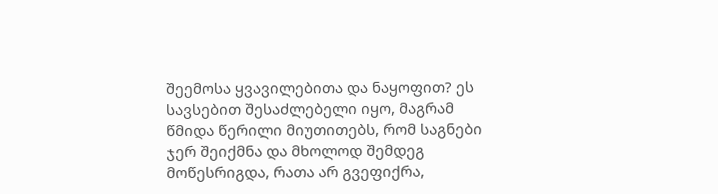შეემოსა ყვავილებითა და ნაყოფით? ეს სავსებით შესაძლებელი იყო, მაგრამ წმიდა წერილი მიუთითებს, რომ საგნები ჯერ შეიქმნა და მხოლოდ შემდეგ მოწესრიგდა, რათა არ გვეფიქრა,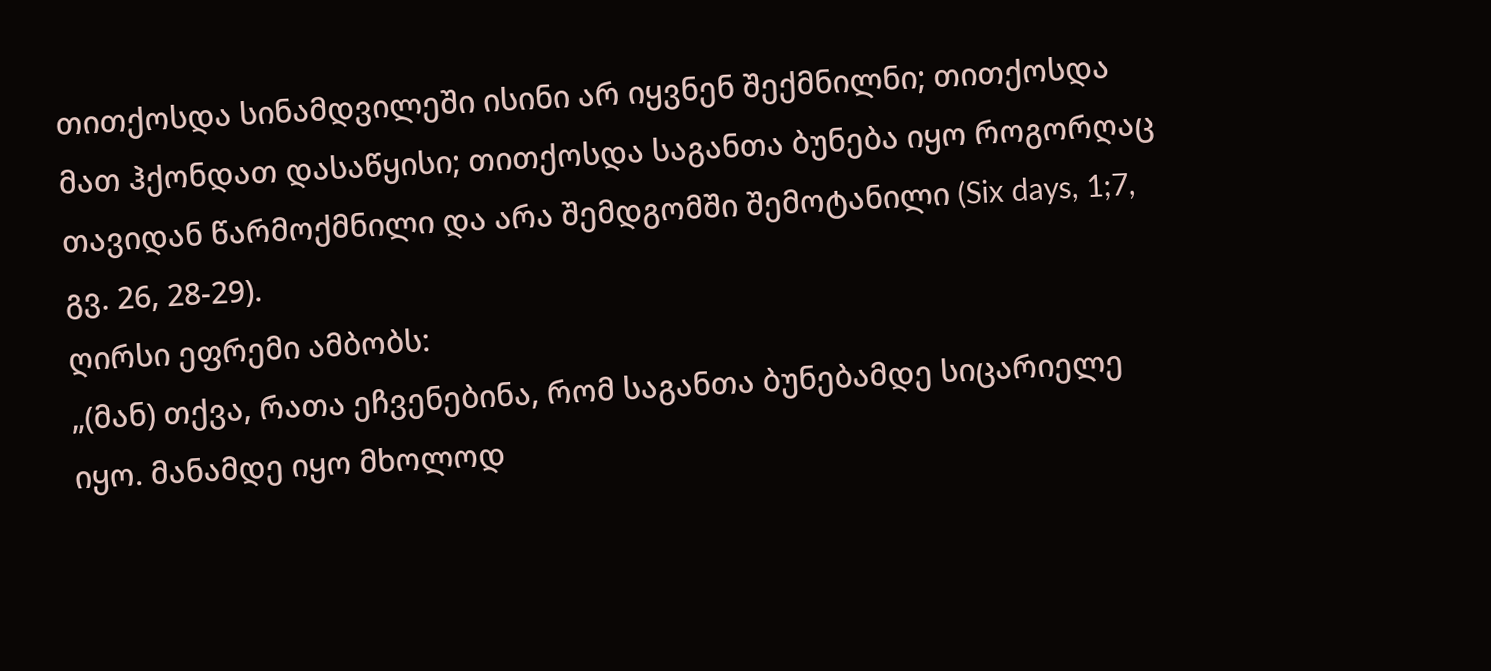თითქოსდა სინამდვილეში ისინი არ იყვნენ შექმნილნი; თითქოსდა მათ ჰქონდათ დასაწყისი; თითქოსდა საგანთა ბუნება იყო როგორღაც თავიდან წარმოქმნილი და არა შემდგომში შემოტანილი (Six days, 1;7, გვ. 26, 28-29).
ღირსი ეფრემი ამბობს:
„(მან) თქვა, რათა ეჩვენებინა, რომ საგანთა ბუნებამდე სიცარიელე იყო. მანამდე იყო მხოლოდ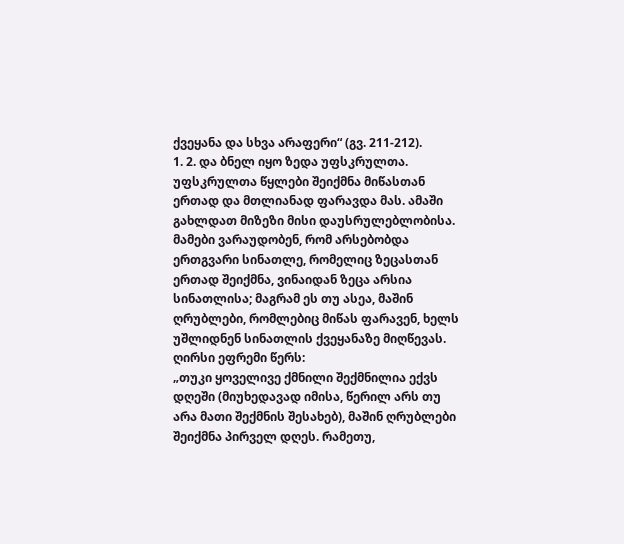ქვეყანა და სხვა არაფერი“ (გვ. 211-212).
1. 2. და ბნელ იყო ზედა უფსკრულთა.
უფსკრულთა წყლები შეიქმნა მიწასთან ერთად და მთლიანად ფარავდა მას. ამაში გახლდათ მიზეზი მისი დაუსრულებლობისა. მამები ვარაუდობენ, რომ არსებობდა ერთგვარი სინათლე, რომელიც ზეცასთან ერთად შეიქმნა, ვინაიდან ზეცა არსია სინათლისა; მაგრამ ეს თუ ასეა, მაშინ ღრუბლები, რომლებიც მიწას ფარავენ, ხელს უშლიდნენ სინათლის ქვეყანაზე მიღწევას. ღირსი ეფრემი წერს:
„თუკი ყოველივე ქმნილი შექმნილია ექვს დღეში (მიუხედავად იმისა, წერილ არს თუ არა მათი შექმნის შესახებ), მაშინ ღრუბლები შეიქმნა პირველ დღეს. რამეთუ,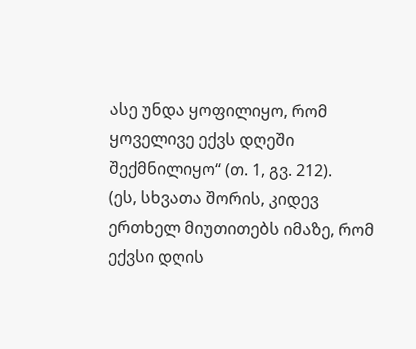ასე უნდა ყოფილიყო, რომ ყოველივე ექვს დღეში შექმნილიყო“ (თ. 1, გვ. 212).
(ეს, სხვათა შორის, კიდევ ერთხელ მიუთითებს იმაზე, რომ ექვსი დღის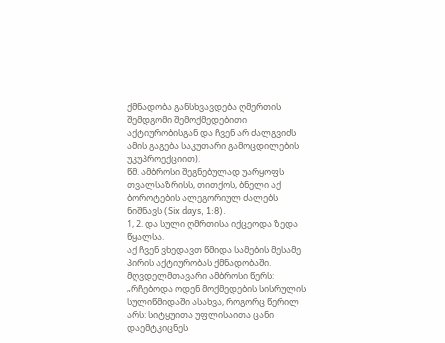ქმნადობა განსხვავდება ღმერთის შემდგომი შემოქმედებითი აქტიურობისგან და ჩვენ არ ძალგვიძს ამის გაგება საკუთარი გამოცდილების უკუპროექციით).
წმ. ამბროსი შეგნებულად უარყოფს თვალსაზრისს, თითქოს, ბნელი აქ ბოროტების ალეგორიულ ძალებს ნიშნავს (Six days, 1:8).
1, 2. და სული ღმრთისა იქცეოდა ზედა წყალსა.
აქ ჩვენ ვხედავთ წმიდა სამების მესამე პირის აქტიურობას ქმნადობაში. მღვდელმთავარი ამბროსი წერს:
„რჩებოდა ოდენ მოქმედების სისრულის სულიწმიდაში ასახვა, როგორც წერილ არს: სიტყუითა უფლისაითა ცანი დაემტკიცნეს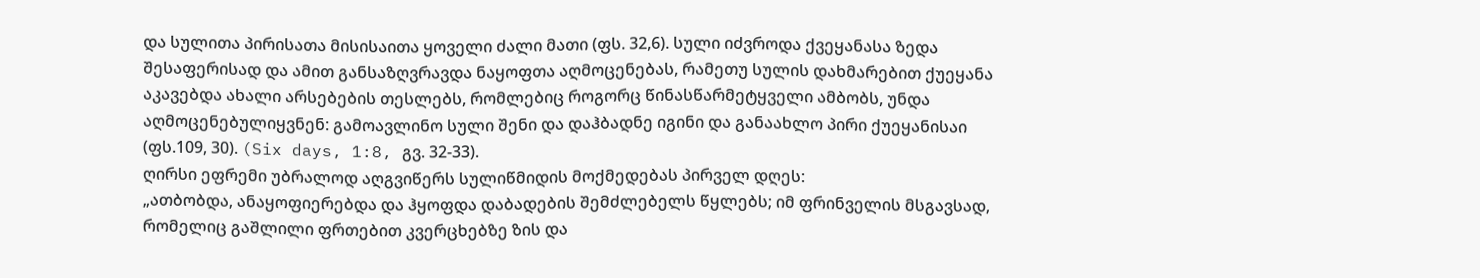და სულითა პირისათა მისისაითა ყოველი ძალი მათი (ფს. 32,6). სული იძვროდა ქვეყანასა ზედა შესაფერისად და ამით განსაზღვრავდა ნაყოფთა აღმოცენებას, რამეთუ სულის დახმარებით ქუეყანა აკავებდა ახალი არსებების თესლებს, რომლებიც როგორც წინასწარმეტყველი ამბობს, უნდა აღმოცენებულიყვნენ: გამოავლინო სული შენი და დაჰბადნე იგინი და განაახლო პირი ქუეყანისაი (ფს.109, 30). (Six days, 1:8, გვ. 32-33).
ღირსი ეფრემი უბრალოდ აღგვიწერს სულიწმიდის მოქმედებას პირველ დღეს:
„ათბობდა, ანაყოფიერებდა და ჰყოფდა დაბადების შემძლებელს წყლებს; იმ ფრინველის მსგავსად, რომელიც გაშლილი ფრთებით კვერცხებზე ზის და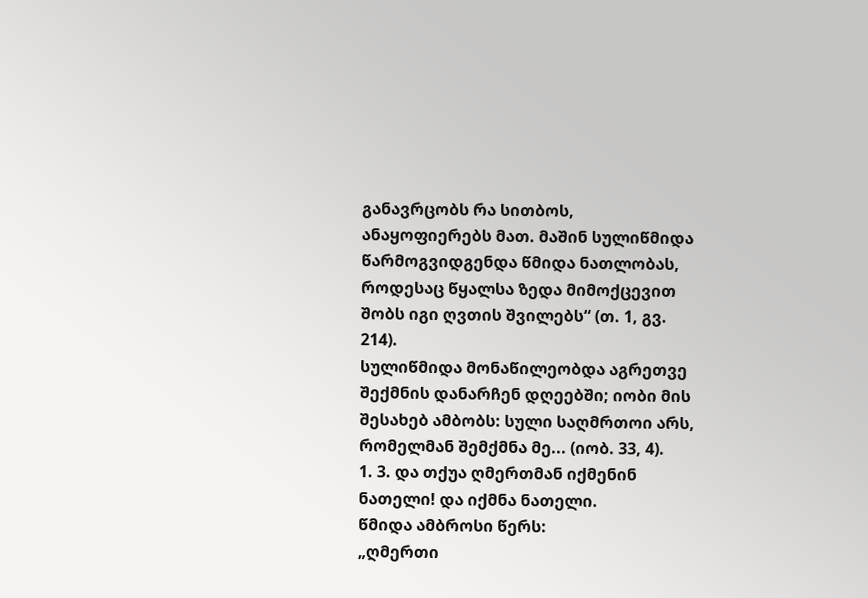განავრცობს რა სითბოს, ანაყოფიერებს მათ. მაშინ სულიწმიდა წარმოგვიდგენდა წმიდა ნათლობას, როდესაც წყალსა ზედა მიმოქცევით შობს იგი ღვთის შვილებს“ (თ. 1, გვ. 214).
სულიწმიდა მონაწილეობდა აგრეთვე შექმნის დანარჩენ დღეებში; იობი მის შესახებ ამბობს: სული საღმრთოი არს, რომელმან შემქმნა მე... (იობ. 33, 4).
1. 3. და თქუა ღმერთმან იქმენინ ნათელი! და იქმნა ნათელი.
წმიდა ამბროსი წერს:
„ღმერთი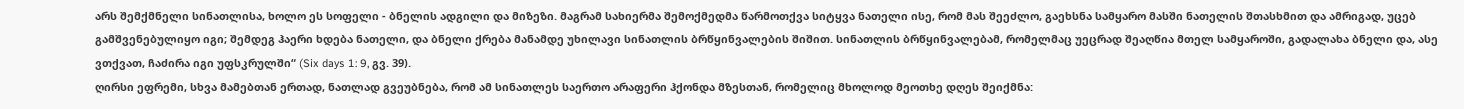არს შემქმნელი სინათლისა, ხოლო ეს სოფელი - ბნელის ადგილი და მიზეზი. მაგრამ სახიერმა შემოქმედმა წარმოთქვა სიტყვა ნათელი ისე, რომ მას შეეძლო, გაეხსნა სამყარო მასში ნათელის შთასხმით და ამრიგად, უცებ გამშვენებულიყო იგი; შემდეგ ჰაერი ხდება ნათელი, და ბნელი ქრება მანამდე უხილავი სინათლის ბრწყინვალების შიშით. სინათლის ბრწყინვალებამ, რომელმაც უეცრად შეაღწია მთელ სამყაროში, გადალახა ბნელი და, ასე ვთქვათ, ჩაძირა იგი უფსკრულში“ (Six days 1: 9, გვ. 39).
ღირსი ეფრემი, სხვა მამებთან ერთად, ნათლად გვეუბნება, რომ ამ სინათლეს საერთო არაფერი ჰქონდა მზესთან, რომელიც მხოლოდ მეოთხე დღეს შეიქმნა: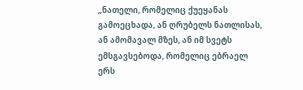„ნათელი, რომელიც ქუეყანას გამოეცხადა, ან ღრუბელს ნათლისას, ან ამომავალ მზეს, ან იმ სვეტს ემსგავსებოდა, რომელიც ებრაელ ერს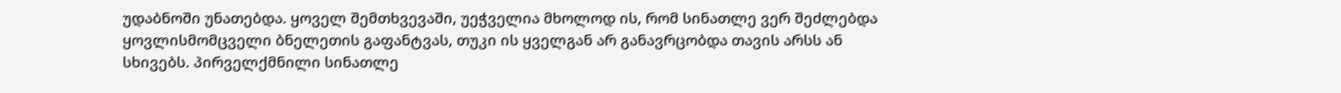უდაბნოში უნათებდა. ყოველ შემთხვევაში, უეჭველია მხოლოდ ის, რომ სინათლე ვერ შეძლებდა ყოვლისმომცველი ბნელეთის გაფანტვას, თუკი ის ყველგან არ განავრცობდა თავის არსს ან სხივებს. პირველქმნილი სინათლე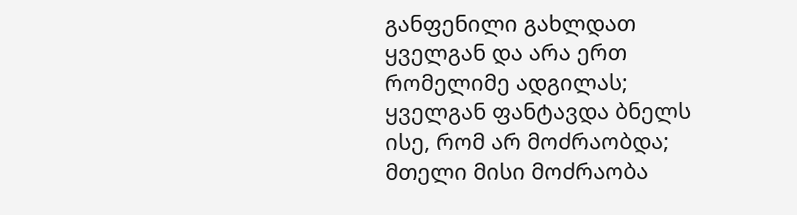განფენილი გახლდათ ყველგან და არა ერთ რომელიმე ადგილას; ყველგან ფანტავდა ბნელს ისე, რომ არ მოძრაობდა; მთელი მისი მოძრაობა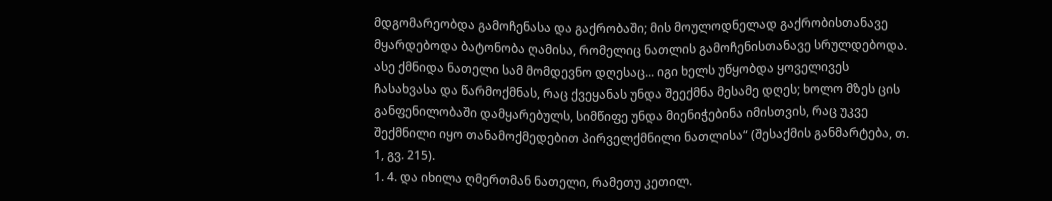მდგომარეობდა გამოჩენასა და გაქრობაში; მის მოულოდნელად გაქრობისთანავე მყარდებოდა ბატონობა ღამისა, რომელიც ნათლის გამოჩენისთანავე სრულდებოდა. ასე ქმნიდა ნათელი სამ მომდევნო დღესაც... იგი ხელს უწყობდა ყოველივეს ჩასახვასა და წარმოქმნას, რაც ქვეყანას უნდა შეექმნა მესამე დღეს; ხოლო მზეს ცის განფენილობაში დამყარებულს, სიმწიფე უნდა მიენიჭებინა იმისთვის, რაც უკვე შექმნილი იყო თანამოქმედებით პირველქმნილი ნათლისა“ (შესაქმის განმარტება, თ. 1, გვ. 215).
1. 4. და იხილა ღმერთმან ნათელი, რამეთუ კეთილ.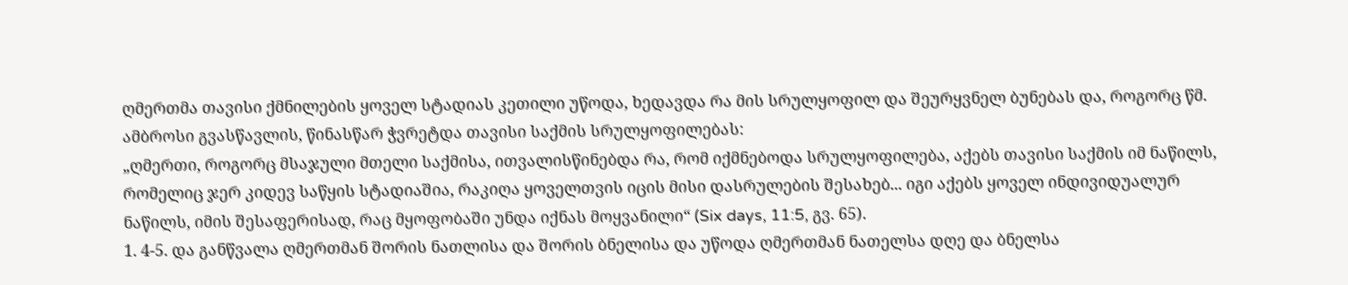ღმერთმა თავისი ქმნილების ყოველ სტადიას კეთილი უწოდა, ხედავდა რა მის სრულყოფილ და შეურყვნელ ბუნებას და, როგორც წმ. ამბროსი გვასწავლის, წინასწარ ჭვრეტდა თავისი საქმის სრულყოფილებას:
„ღმერთი, როგორც მსაჯული მთელი საქმისა, ითვალისწინებდა რა, რომ იქმნებოდა სრულყოფილება, აქებს თავისი საქმის იმ ნაწილს, რომელიც ჯერ კიდევ საწყის სტადიაშია, რაკიღა ყოველთვის იცის მისი დასრულების შესახებ... იგი აქებს ყოველ ინდივიდუალურ ნაწილს, იმის შესაფერისად, რაც მყოფობაში უნდა იქნას მოყვანილი“ (Six days, 11:5, გვ. 65).
1. 4-5. და განწვალა ღმერთმან შორის ნათლისა და შორის ბნელისა და უწოდა ღმერთმან ნათელსა დღე და ბნელსა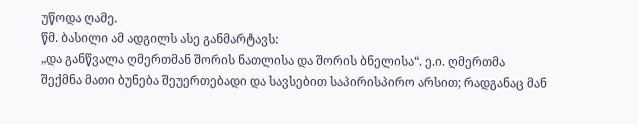უწოდა ღამე.
წმ. ბასილი ამ ადგილს ასე განმარტავს:
„და განწვალა ღმერთმან შორის ნათლისა და შორის ბნელისა“. ე.ი. ღმერთმა შექმნა მათი ბუნება შეუერთებადი და სავსებით საპირისპირო არსით; რადგანაც მან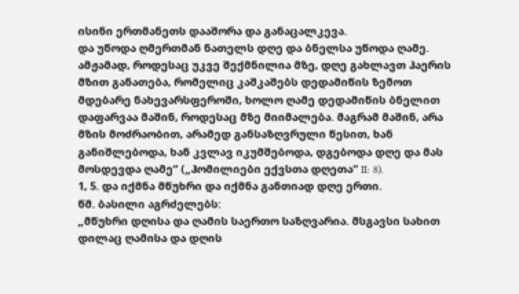ისინი ერთმანეთს დააშორა და განაცალკევა.
და უწოდა ღმერთმან ნათელს დღე და ბნელსა უწოდა ღამე. ამჟამად, როდესაც უკვე შექმნილია მზე, დღე გახლავთ ჰაერის მზით განათება, რომელიც კაშკაშებს დედამიწის ზემოთ მდებარე ნახევარსფეროში, ხოლო ღამე დედამიწის ბნელით დაფარვაა მაშინ, როდესაც მზე მიიმალება. მაგრამ მაშინ, არა მზის მოძრაობით, არამედ განსაზღვრული წესით, ხან განიშლებოდა, ხან კვლავ იკუმშებოდა, დგებოდა დღე და მას მოსდევდა ღამე“ („ჰომილიები ექვსთა დღეთა“ II: 8).
1, 5. და იქმნა მწუხრი და იქმნა განთიად დღე ერთი.
წმ. ბასილი აგრძელებს:
„მწუხრი დღისა და ღამის საერთო საზღვარია. მსგავსი სახით დილაც ღამისა და დღის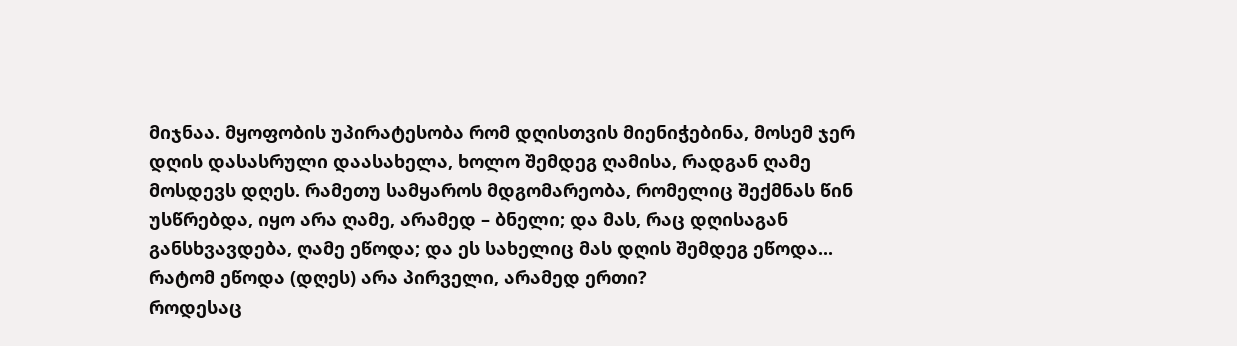მიჯნაა. მყოფობის უპირატესობა რომ დღისთვის მიენიჭებინა, მოსემ ჯერ დღის დასასრული დაასახელა, ხოლო შემდეგ ღამისა, რადგან ღამე მოსდევს დღეს. რამეთუ სამყაროს მდგომარეობა, რომელიც შექმნას წინ უსწრებდა, იყო არა ღამე, არამედ – ბნელი; და მას, რაც დღისაგან განსხვავდება, ღამე ეწოდა; და ეს სახელიც მას დღის შემდეგ ეწოდა...
რატომ ეწოდა (დღეს) არა პირველი, არამედ ერთი?
როდესაც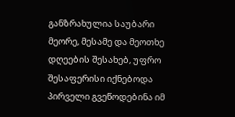განზრახულია საუბარი მეორე, მესამე და მეოთხე დღეების შესახებ, უფრო შესაფერისი იქნებოდა პირველი გვეწოდებინა იმ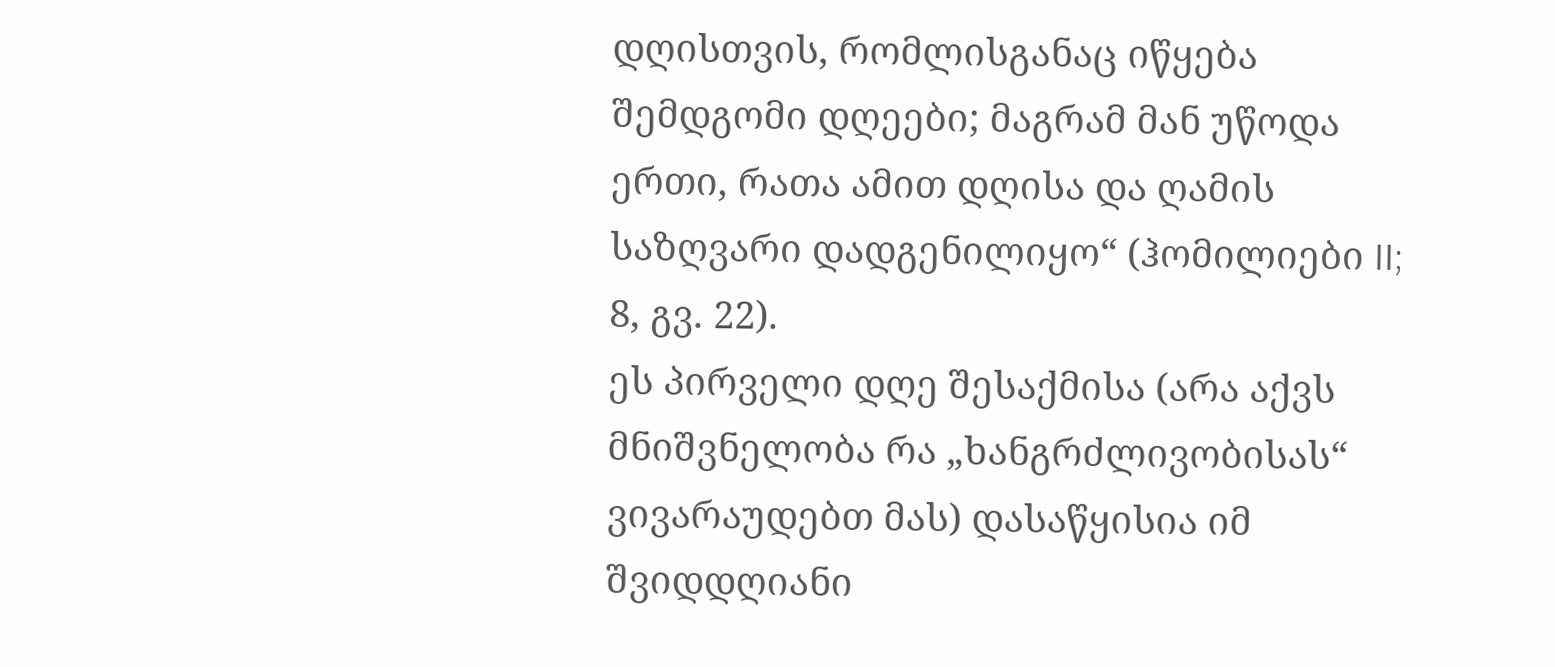დღისთვის, რომლისგანაც იწყება შემდგომი დღეები; მაგრამ მან უწოდა ერთი, რათა ამით დღისა და ღამის საზღვარი დადგენილიყო“ (ჰომილიები II; 8, გვ. 22).
ეს პირველი დღე შესაქმისა (არა აქვს მნიშვნელობა რა „ხანგრძლივობისას“ ვივარაუდებთ მას) დასაწყისია იმ შვიდდღიანი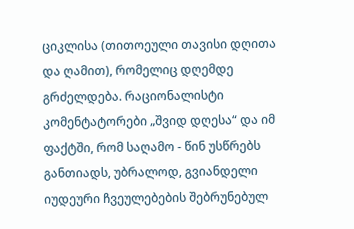ციკლისა (თითოეული თავისი დღითა და ღამით), რომელიც დღემდე გრძელდება. რაციონალისტი კომენტატორები „შვიდ დღესა“ და იმ ფაქტში, რომ საღამო - წინ უსწრებს განთიადს, უბრალოდ, გვიანდელი იუდეური ჩვეულებების შებრუნებულ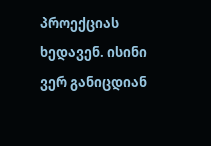პროექციას ხედავენ. ისინი ვერ განიცდიან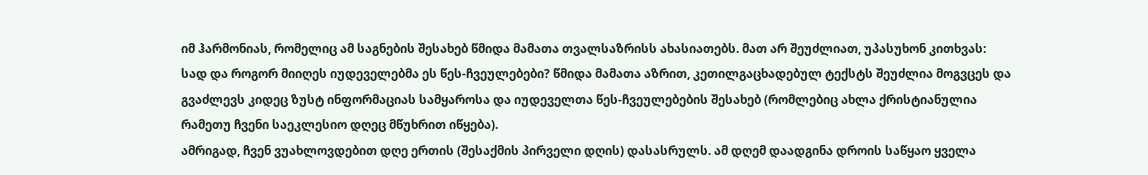იმ ჰარმონიას, რომელიც ამ საგნების შესახებ წმიდა მამათა თვალსაზრისს ახასიათებს. მათ არ შეუძლიათ, უპასუხონ კითხვას: სად და როგორ მიიღეს იუდეველებმა ეს წეს-ჩვეულებები? წმიდა მამათა აზრით, კეთილგაცხადებულ ტექსტს შეუძლია მოგვცეს და გვაძლევს კიდეც ზუსტ ინფორმაციას სამყაროსა და იუდეველთა წეს-ჩვეულებების შესახებ (რომლებიც ახლა ქრისტიანულია რამეთუ ჩვენი საეკლესიო დღეც მწუხრით იწყება).
ამრიგად, ჩვენ ვუახლოვდებით დღე ერთის (შესაქმის პირველი დღის) დასასრულს. ამ დღემ დაადგინა დროის საწყაო ყველა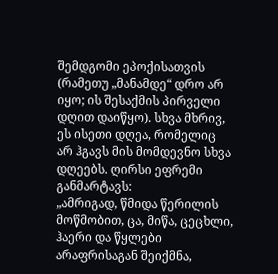შემდგომი ეპოქისათვის (რამეთუ „მანამდე“ დრო არ იყო; ის შესაქმის პირველი დღით დაიწყო). სხვა მხრივ, ეს ისეთი დღეა, რომელიც არ ჰგავს მის მომდევნო სხვა დღეებს. ღირსი ეფრემი განმარტავს:
„ამრიგად, წმიდა წერილის მოწმობით, ცა, მიწა, ცეცხლი, ჰაერი და წყლები არაფრისაგან შეიქმნა,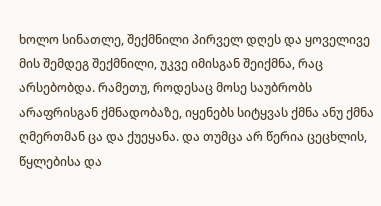ხოლო სინათლე, შექმნილი პირველ დღეს და ყოველივე მის შემდეგ შექმნილი, უკვე იმისგან შეიქმნა, რაც არსებობდა. რამეთუ, როდესაც მოსე საუბრობს არაფრისგან ქმნადობაზე, იყენებს სიტყვას ქმნა ანუ ქმნა ღმერთმან ცა და ქუეყანა. და თუმცა არ წერია ცეცხლის, წყლებისა და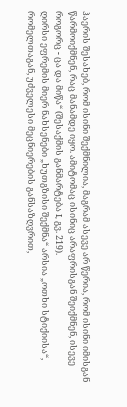ჰაერის შესახებ, რომ ისინი შექმნილია, მაგრამ ასევე არ წერია, რომ ისინი იმისგან წარმოიქმნენ, რაც მანამდე იყო. ამიტომაც ისინიც არაფრისგან შეიქმნენ, ისევე როგორც - ცა და მიწა“ (შესაქმის განმარტება I, გვ. 219).
ღირსი ეფრემის მიერ ნახსენები „ხუთგზისი შექმნა“ არსია „ოთხი სტიქიისა“, რომელთაგან, უძველესი მეცნიერების განსაზღვრით,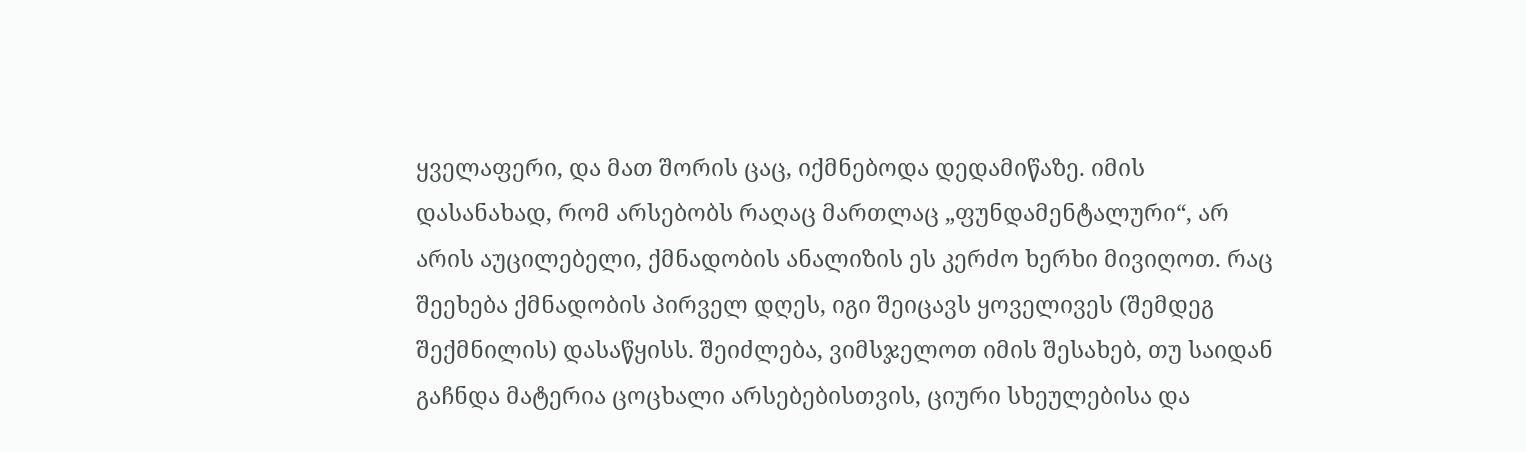ყველაფერი, და მათ შორის ცაც, იქმნებოდა დედამიწაზე. იმის დასანახად, რომ არსებობს რაღაც მართლაც „ფუნდამენტალური“, არ არის აუცილებელი, ქმნადობის ანალიზის ეს კერძო ხერხი მივიღოთ. რაც შეეხება ქმნადობის პირველ დღეს, იგი შეიცავს ყოველივეს (შემდეგ შექმნილის) დასაწყისს. შეიძლება, ვიმსჯელოთ იმის შესახებ, თუ საიდან გაჩნდა მატერია ცოცხალი არსებებისთვის, ციური სხეულებისა და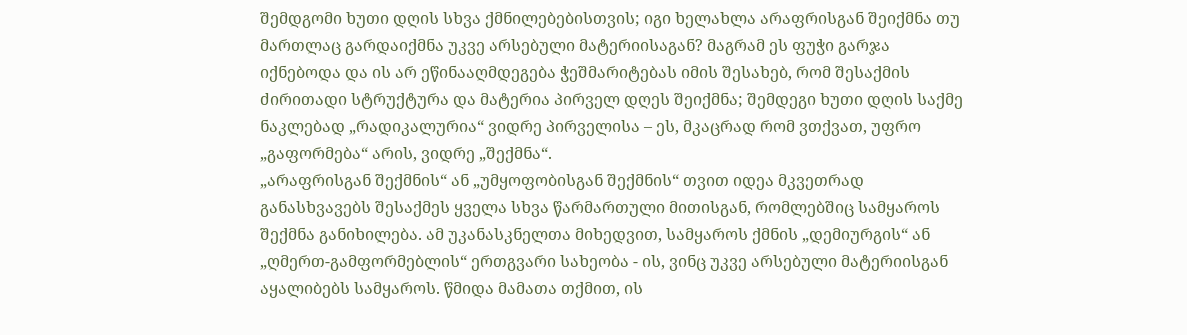შემდგომი ხუთი დღის სხვა ქმნილებებისთვის; იგი ხელახლა არაფრისგან შეიქმნა თუ მართლაც გარდაიქმნა უკვე არსებული მატერიისაგან? მაგრამ ეს ფუჭი გარჯა იქნებოდა და ის არ ეწინააღმდეგება ჭეშმარიტებას იმის შესახებ, რომ შესაქმის ძირითადი სტრუქტურა და მატერია პირველ დღეს შეიქმნა; შემდეგი ხუთი დღის საქმე ნაკლებად „რადიკალურია“ ვიდრე პირველისა – ეს, მკაცრად რომ ვთქვათ, უფრო „გაფორმება“ არის, ვიდრე „შექმნა“.
„არაფრისგან შექმნის“ ან „უმყოფობისგან შექმნის“ თვით იდეა მკვეთრად განასხვავებს შესაქმეს ყველა სხვა წარმართული მითისგან, რომლებშიც სამყაროს შექმნა განიხილება. ამ უკანასკნელთა მიხედვით, სამყაროს ქმნის „დემიურგის“ ან „ღმერთ-გამფორმებლის“ ერთგვარი სახეობა - ის, ვინც უკვე არსებული მატერიისგან აყალიბებს სამყაროს. წმიდა მამათა თქმით, ის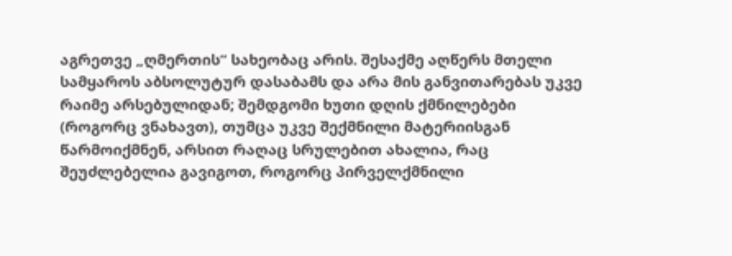აგრეთვე „ღმერთის“ სახეობაც არის. შესაქმე აღწერს მთელი სამყაროს აბსოლუტურ დასაბამს და არა მის განვითარებას უკვე რაიმე არსებულიდან; შემდგომი ხუთი დღის ქმნილებები (როგორც ვნახავთ), თუმცა უკვე შექმნილი მატერიისგან წარმოიქმნენ, არსით რაღაც სრულებით ახალია, რაც შეუძლებელია გავიგოთ, როგორც პირველქმნილი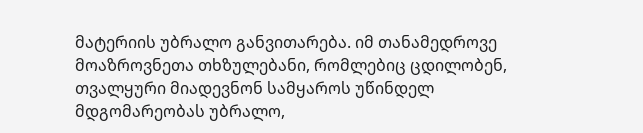მატერიის უბრალო განვითარება. იმ თანამედროვე მოაზროვნეთა თხზულებანი, რომლებიც ცდილობენ, თვალყური მიადევნონ სამყაროს უწინდელ მდგომარეობას უბრალო,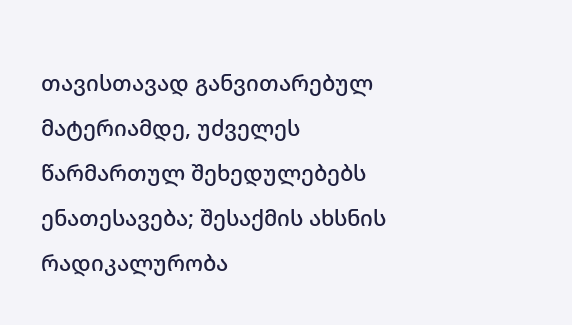თავისთავად განვითარებულ მატერიამდე, უძველეს წარმართულ შეხედულებებს ენათესავება; შესაქმის ახსნის რადიკალურობა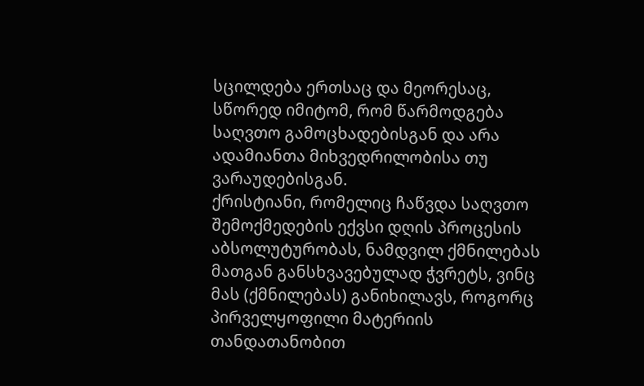სცილდება ერთსაც და მეორესაც, სწორედ იმიტომ, რომ წარმოდგება საღვთო გამოცხადებისგან და არა ადამიანთა მიხვედრილობისა თუ ვარაუდებისგან.
ქრისტიანი, რომელიც ჩაწვდა საღვთო შემოქმედების ექვსი დღის პროცესის აბსოლუტურობას, ნამდვილ ქმნილებას მათგან განსხვავებულად ჭვრეტს, ვინც მას (ქმნილებას) განიხილავს, როგორც პირველყოფილი მატერიის თანდათანობით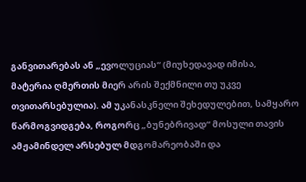განვითარებას ან „ევოლუციას“ (მიუხედავად იმისა, მატერია ღმერთის მიერ არის შექმნილი თუ უკვე თვითარსებულია). ამ უკანასკნელი შეხედულებით, სამყარო წარმოგვიდგება, როგორც „ბუნებრივად“ მოსული თავის ამჟამინდელ არსებულ მდგომარეობაში და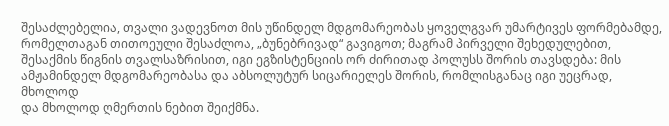შესაძლებელია, თვალი ვადევნოთ მის უწინდელ მდგომარეობას ყოველგვარ უმარტივეს ფორმებამდე, რომელთაგან თითოეული შესაძლოა, „ბუნებრივად“ გავიგოთ; მაგრამ პირველი შეხედულებით, შესაქმის წიგნის თვალსაზრისით, იგი ეგზისტენციის ორ ძირითად პოლუსს შორის თავსდება: მის ამჟამინდელ მდგომარეობასა და აბსოლუტურ სიცარიელეს შორის, რომლისგანაც იგი უეცრად, მხოლოდ
და მხოლოდ ღმერთის ნებით შეიქმნა.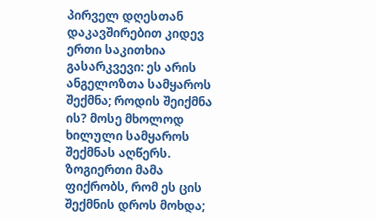პირველ დღესთან დაკავშირებით კიდევ ერთი საკითხია გასარკვევი: ეს არის ანგელოზთა სამყაროს შექმნა; როდის შეიქმნა ის? მოსე მხოლოდ ხილული სამყაროს შექმნას აღწერს. ზოგიერთი მამა ფიქრობს, რომ ეს ცის შექმნის დროს მოხდა;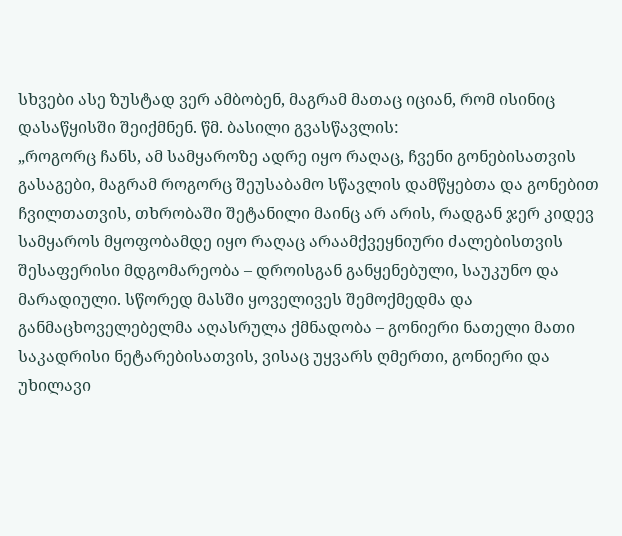სხვები ასე ზუსტად ვერ ამბობენ, მაგრამ მათაც იციან, რომ ისინიც დასაწყისში შეიქმნენ. წმ. ბასილი გვასწავლის:
„როგორც ჩანს, ამ სამყაროზე ადრე იყო რაღაც, ჩვენი გონებისათვის გასაგები, მაგრამ როგორც შეუსაბამო სწავლის დამწყებთა და გონებით ჩვილთათვის, თხრობაში შეტანილი მაინც არ არის, რადგან ჯერ კიდევ სამყაროს მყოფობამდე იყო რაღაც არაამქვეყნიური ძალებისთვის შესაფერისი მდგომარეობა – დროისგან განყენებული, საუკუნო და მარადიული. სწორედ მასში ყოველივეს შემოქმედმა და განმაცხოველებელმა აღასრულა ქმნადობა – გონიერი ნათელი მათი საკადრისი ნეტარებისათვის, ვისაც უყვარს ღმერთი, გონიერი და უხილავი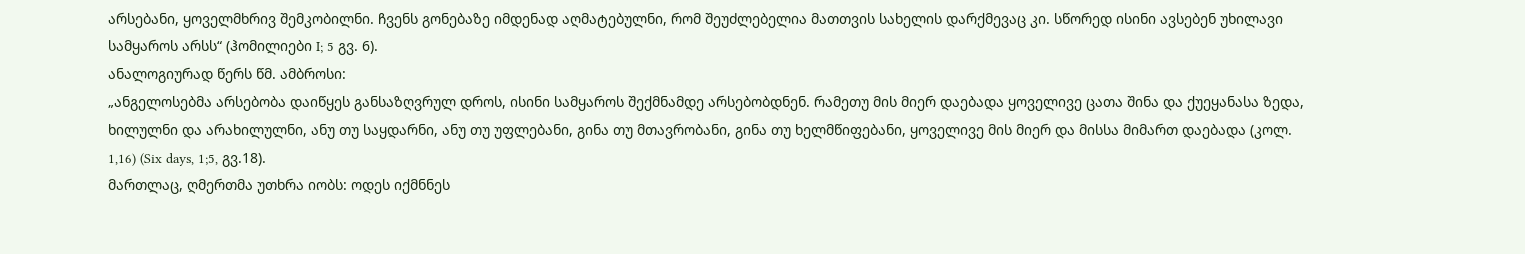არსებანი, ყოველმხრივ შემკობილნი. ჩვენს გონებაზე იმდენად აღმატებულნი, რომ შეუძლებელია მათთვის სახელის დარქმევაც კი. სწორედ ისინი ავსებენ უხილავი სამყაროს არსს“ (ჰომილიები I; 5 გვ. 6).
ანალოგიურად წერს წმ. ამბროსი:
„ანგელოსებმა არსებობა დაიწყეს განსაზღვრულ დროს, ისინი სამყაროს შექმნამდე არსებობდნენ. რამეთუ მის მიერ დაებადა ყოველივე ცათა შინა და ქუეყანასა ზედა, ხილულნი და არახილულნი, ანუ თუ საყდარნი, ანუ თუ უფლებანი, გინა თუ მთავრობანი, გინა თუ ხელმწიფებანი, ყოველივე მის მიერ და მისსა მიმართ დაებადა (კოლ. 1,16) (Six days, 1;5, გვ.18).
მართლაც, ღმერთმა უთხრა იობს: ოდეს იქმნნეს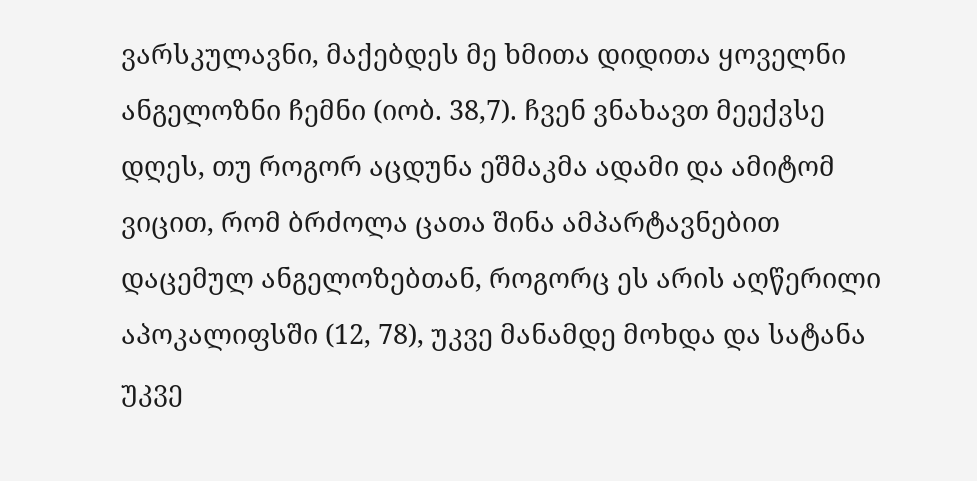ვარსკულავნი, მაქებდეს მე ხმითა დიდითა ყოველნი ანგელოზნი ჩემნი (იობ. 38,7). ჩვენ ვნახავთ მეექვსე დღეს, თუ როგორ აცდუნა ეშმაკმა ადამი და ამიტომ ვიცით, რომ ბრძოლა ცათა შინა ამპარტავნებით დაცემულ ანგელოზებთან, როგორც ეს არის აღწერილი აპოკალიფსში (12, 78), უკვე მანამდე მოხდა და სატანა უკვე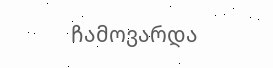ჩამოვარდა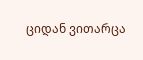ციდან ვითარცა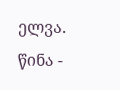ელვა.
წინა -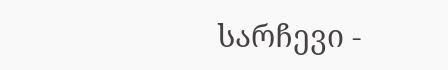სარჩევი -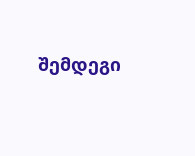შემდეგი